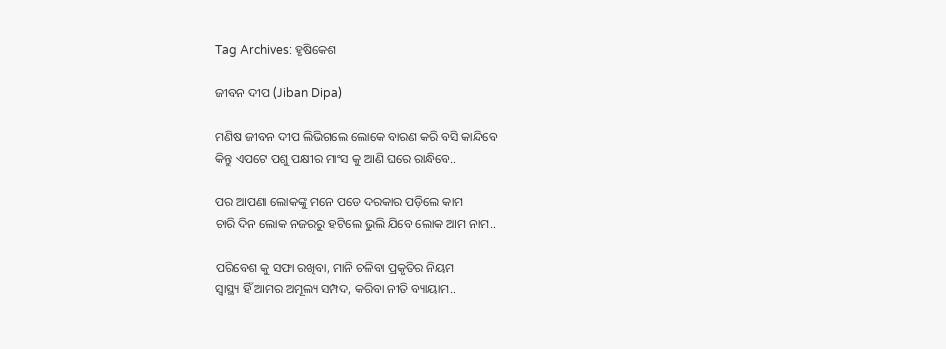Tag Archives: ହୃଷିକେଶ

ଜୀବନ ଦୀପ (Jiban Dipa)

ମଣିଷ ଜୀବନ ଦୀପ ଲିଭିଗଲେ ଲୋକେ ବାରଣ କରି ବସି କାନ୍ଦିବେ
କିନ୍ତୁ ଏପଟେ ପଶୁ ପକ୍ଷୀର ମାଂସ କୁ ଆଣି ଘରେ ରାନ୍ଧିବେ..

ପର ଆପଣା ଲୋକଙ୍କୁ ମନେ ପଡେ ଦରକାର ପଡ଼ିଲେ କାମ
ଚାରି ଦିନ ଲୋକ ନଜରରୁ ହଟିଲେ ଭୁଲି ଯିବେ ଲୋକ ଆମ ନାମ..

ପରିବେଶ କୁ ସଫା ରଖିବା, ମାନି ଚଳିବା ପ୍ରକୃତିର ନିୟମ
ସ୍ବାସ୍ଥ୍ୟ ହିଁ ଆମର ଅମୂଲ୍ୟ ସମ୍ପଦ, କରିବା ନୀତି ବ୍ୟାୟାମ..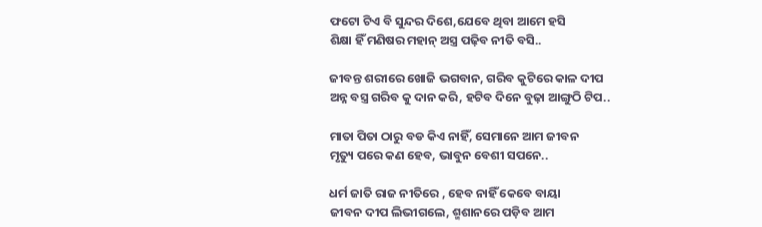ଫଟୋ ଟିଏ ବି ସୁନ୍ଦର ଦିଶେ,ଯେବେ ଥିବା ଆମେ ହସି
ଶିକ୍ଷା ହିଁ ମଣିଷର ମହାନ୍ ଅସ୍ତ୍ର ପଢ଼ିବ ନୀତି ବସି..

ଜୀବନ୍ତ ଶରୀରେ ଖୋଜି ଭଗବାନ, ଗରିବ କୁଟିରେ କାଳ ଦୀପ
ଅନ୍ନ ବସ୍ତ୍ର ଗରିବ କୁ ଦାନ କରି, ହଟିବ ଦିନେ ବୁଢ଼ା ଆଙ୍ଗୁଠି ଟିପ..

ମାତା ପିତା ଠାରୁ ବଡ କିଏ ନାହିଁ, ସେମାନେ ଆମ ଜୀବନ
ମୃତ୍ୟୁ ପରେ କଣ ହେବ, ଭାବୁନ ବେଶୀ ସପନେ..

ଧର୍ମ ଜାତି ରାଜ ନୀତିରେ , ହେବ ନାହିଁ କେବେ ବାୟା
ଜୀବନ ଦୀପ ଲିଭୀଗଲେ, ଶ୍ମଶାନରେ ପଡ଼ିବ ଆମ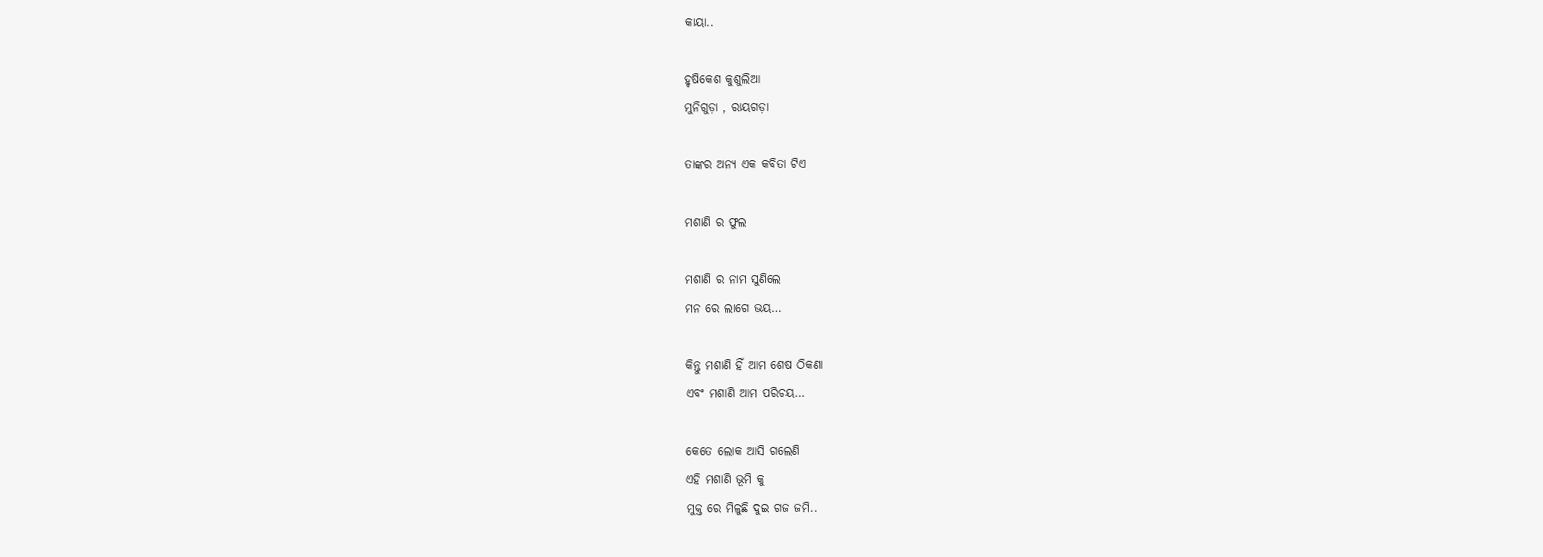କାୟା..

ହୃଷିକେଶ କୁଶୁଲିଆ
ମୁନିଗୁଡ଼ା , ରାୟଗଡ଼ା

ତାଙ୍କର ଅନ୍ୟ ଏକ କବିତା ଟିଏ

ମଶାଣି ର ଫୁଲ

ମଶାଣି ର ନାମ ସୁଣିଲେ
ମନ ରେ ଲାଗେ ଭୟ…

କିନ୍ତୁ ମଶାଣି ହିଁ ଆମ ଶେଷ ଠିକଣା
ଏବଂ ମଶାଣି ଆମ ପରିଚୟ…

କେତେ ଲୋକ ଆସି ଗଲେଣି
ଏହି ମଶାଣି ଭୂମି କୁ
ମୁକ୍ତ ରେ ମିଳୁଛି ଦୁଇ ଗଜ ଜମି..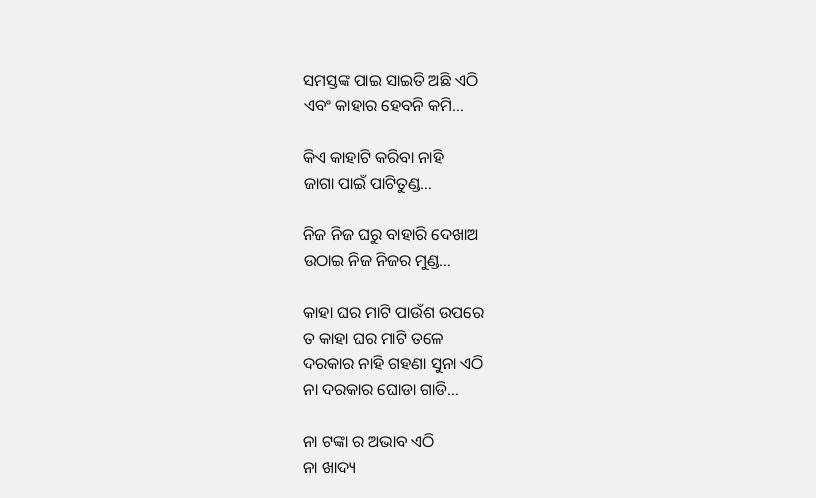ସମସ୍ତଙ୍କ ପାଇ ସାଇତି ଅଛି ଏଠି
ଏବଂ କାହାର ହେବନି କମି…

କିଏ କାହାଟି କରିବା ନାହି
ଜାଗା ପାଇଁ ପାଟିତୁଣ୍ଡ…

ନିଜ ନିଜ ଘରୁ ବାହାରି ଦେଖାଅ
ଉଠାଇ ନିଜ ନିଜର ମୁଣ୍ଡ…

କାହା ଘର ମାଟି ପାଉଁଶ ଉପରେ
ତ କାହା ଘର ମାଟି ତଳେ
ଦରକାର ନାହି ଗହଣା ସୁନା ଏଠି
ନା ଦରକାର ଘୋଡା ଗାଡି…

ନା ଟଙ୍କା ର ଅଭାବ ଏଠି
ନା ଖାଦ୍ୟ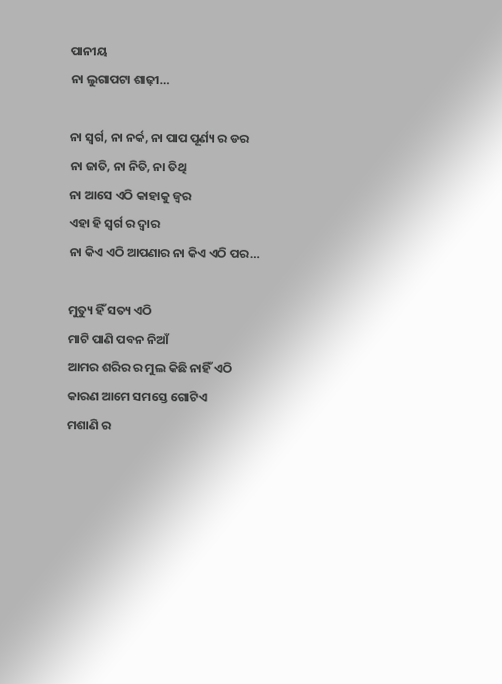ପାନୀୟ
ନା ଲୁଗାପଟା ଶାଢ଼ୀ…

ନା ସ୍ବର୍ଗ, ନା ନର୍କ, ନା ପାପ ପୂର୍ଣ୍ୟ ର ଡର
ନା ଜାତି, ନା ନିତି, ନା ତିଥି
ନା ଆସେ ଏଠି କାହାକୁ ଜ୍ଵର
ଏହା ହି ସ୍ବର୍ଗ ର ଦ୍ବାର
ନା କିଏ ଏଠି ଆପଣାର ନା କିଏ ଏଠି ପର…

ମୁତ୍ୟୁ ହିଁ ସତ୍ୟ ଏଠି
ମାଟି ପାଣି ପବନ ନିଆଁ
ଆମର ଶରିର ର ମୁଲ କିଛି ନାହିଁ ଏଠି
କାରଣ ଆମେ ସମସ୍ତେ ଗୋଟିଏ
ମଶାଣି ର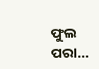ଫୁଲ ପରା…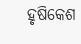ହୃଷିକେଶ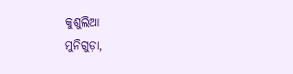କୁଶୁଲିଆ
ମୁନିଗୁଡ଼ା,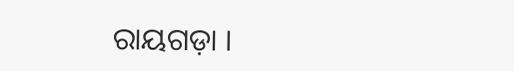ରାୟଗଡ଼ା ।